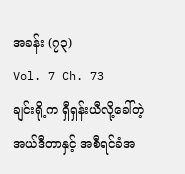အခန်း (၇၃)
Vol. 7 Ch. 73
ချင်းရို့က ရှီရှန်းယီလို့ခေါ်တဲ့ အယ်ဒီတာနှင့် အစီရင်ခံအ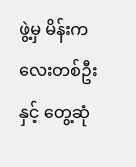ဖွဲ့မှ မိန်းကလေးတစ်ဦးနှင့် တွေ့ဆုံ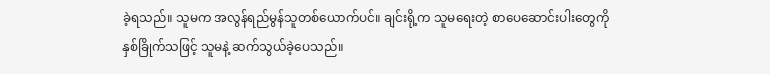ခဲ့ရသည်။ သူမက အလွန်ရည်မွန်သူတစ်ယောက်ပင်။ ချင်းရို့က သူမရေးတဲ့ စာပေဆောင်းပါးတွေကို နှစ်ခြိုက်သဖြင့် သူမနဲ့ ဆက်သွယ်ခဲ့ပေသည်။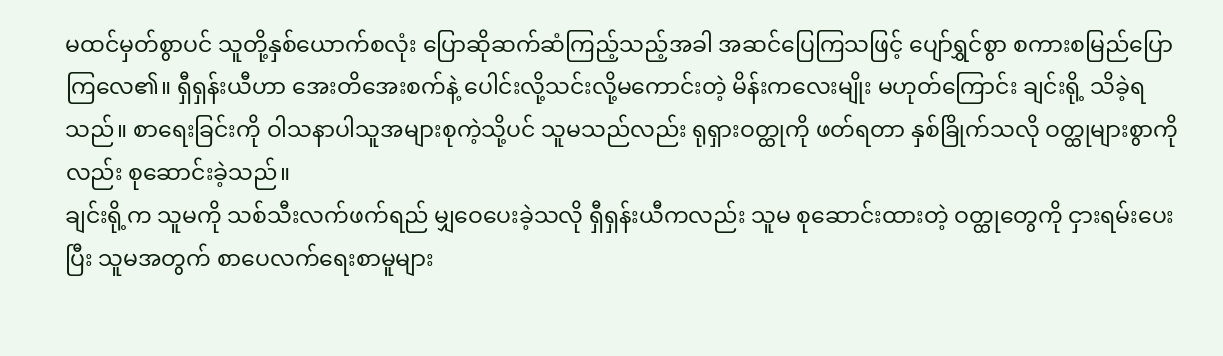မထင်မှတ်စွာပင် သူတို့နှစ်ယောက်စလုံး ပြောဆိုဆက်ဆံကြည့်သည့်အခါ အဆင်ပြေကြသဖြင့် ပျော်ရွှင်စွာ စကားစမြည်ပြောကြလေ၏။ ရှီရှန်းယီဟာ အေးတိအေးစက်နဲ့ ပေါင်းလို့သင်းလို့မကောင်းတဲ့ မိန်းကလေးမျိုး မဟုတ်ကြောင်း ချင်းရို့ သိခဲ့ရသည်။ စာရေးခြင်းကို ဝါသနာပါသူအများစုကဲ့သို့ပင် သူမသည်လည်း ရုရှားဝတ္ထုကို ဖတ်ရတာ နှစ်ခြိုက်သလို ဝတ္ထုများစွာကိုလည်း စုဆောင်းခဲ့သည်။
ချင်းရို့က သူမကို သစ်သီးလက်ဖက်ရည် မျှဝေပေးခဲ့သလို ရှီရှန်းယီကလည်း သူမ စုဆောင်းထားတဲ့ ဝတ္ထုတွေကို ငှားရမ်းပေးပြီး သူမအတွက် စာပေလက်ရေးစာမူများ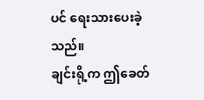ပင် ရေးသားပေးခဲ့သည်။
ချင်းရို့က ဤခေတ်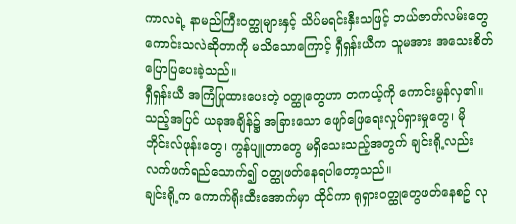ကာလရဲ့ နာမည်ကြီးဝတ္ထုများနှင့် သိပ်မရင်းနှီးသဖြင့် ဘယ်ဇာတ်လမ်းတွေကောင်းသလဲဆိုတာကို မသိသောကြောင့် ရှီရှန်းယီက သူမအား အသေးစိတ်ပြောပြပေးခဲ့သည်။
ရှီရှန်းယီ အကြံပြုထားပေးတဲ့ ဝတ္ထုတွေဟာ တကယ့်ကို ကောင်းမွန်လှ၏။ သည့်အပြင် ယခုအချိန်၌ အခြားသော ဖျော်ဖြေရေးလှုပ်ရှားမှုတွေ၊ မိုဘိုင်းလ်ဖုန်းတွေ၊ ကွန်ပျူတာတွေ မရှိသေးသည့်အတွက် ချင်းရို့လည်း လက်ဖက်ရည်သောက်၍ ဝတ္ထုဖတ်နေရပါတော့သည်။
ချင်းရို့က ကောက်ရိုးထီးအောက်မှာ ထိုင်ကာ ရုရှားဝတ္ထုတွေဖတ်နေစဥ် လု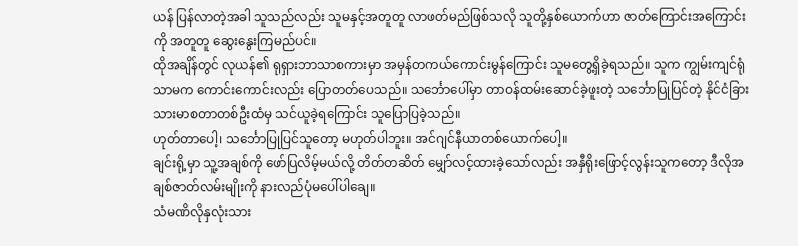ယန် ပြန်လာတဲ့အခါ သူသည်လည်း သူမနှင့်အတူတူ လာဖတ်မည်ဖြစ်သလို သူတို့နှစ်ယောက်ဟာ ဇာတ်ကြောင်းအကြောင်းကို အတူတူ ဆွေးနွေးကြမည်ပင်။
ထိုအချိန်တွင် လုယန်၏ ရုရှားဘာသာစကားမှာ အမှန်တကယ်ကောင်းမွန်ကြောင်း သူမတွေ့ရှိခဲ့ရသည်။ သူက ကျွမ်းကျင်ရုံသာမက ကောင်းကောင်းလည်း ပြောတတ်ပေသည်။ သင်္ဘောပေါ်မှာ တာဝန်ထမ်းဆောင်ခဲ့ဖူးတဲ့ သင်္ဘောပြုပြင်တဲ့ နိုင်ငံခြားသားမာစတာတစ်ဦးထံမှ သင်ယူခဲ့ရကြောင်း သူပြောပြခဲ့သည်။
ဟုတ်တာပေါ့၊ သင်္ဘောပြုပြင်သူတော့ မဟုတ်ပါဘူး။ အင်ဂျင်နီယာတစ်ယောက်ပေါ့။
ချင်းရို့မှာ သူ့အချစ်ကို ဖော်ပြလိမ့်မယ်လို့ တိတ်တဆိတ် မျှော်လင့်ထားခဲ့သော်လည်း အနှီရိုးဖြောင့်လွန်းသူကတော့ ဒီလိုအချစ်ဇာတ်လမ်းမျိုးကို နားလည်ပုံမပေါ်ပါချေ။
သံမဏိလိုနှလုံးသား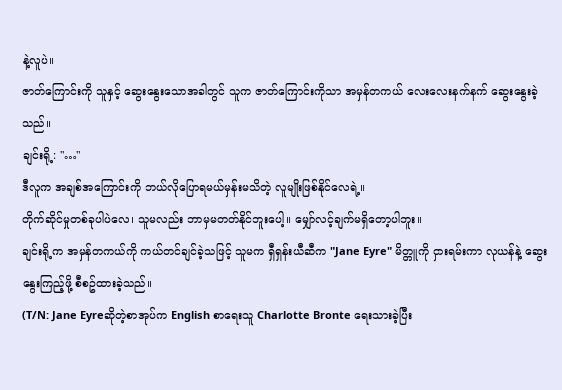နဲ့လူပဲ။
ဇာတ်ကြောင်းကို သူနှင့် ဆွေးနွေးသောအခါတွင် သူက ဇာတ်ကြောင်းကိုသာ အမှန်တကယ် လေးလေးနက်နက် ဆွေးနွေးခဲ့သည်။
ချင်းရို့: "…"
ဒီလူက အချစ်အကြောင်းကို ဘယ်လိုပြောရမယ်မှန်းမသိတဲ့ လူမျိုးဖြစ်နိုင်လေရဲ့။
တိုက်ဆိုင်မှုတစ်ခုပါပဲလေ၊ သူမလည်း ဘာမှမတတ်နိုင်ဘူးပေါ့။ မျှော်လင့်ချက်မရှိတော့ပါဘူး။
ချင်းရို့က အမှန်တကယ်ကို ကယ်တင်ချင်ခဲ့သဖြင့် သူမက ရှီရှန်းယီဆီက "Jane Eyre" မိတ္တူကို ငှားရမ်းကာ လုယန်နဲ့ ဆွေးနွေးကြည့်ဖို့ စီစဥ်ထားခဲ့သည်။
(T/N: Jane Eyreဆိုတဲ့စာအုပ်က English စာရေးသူ Charlotte Bronte ရေးသားခဲ့ပြီး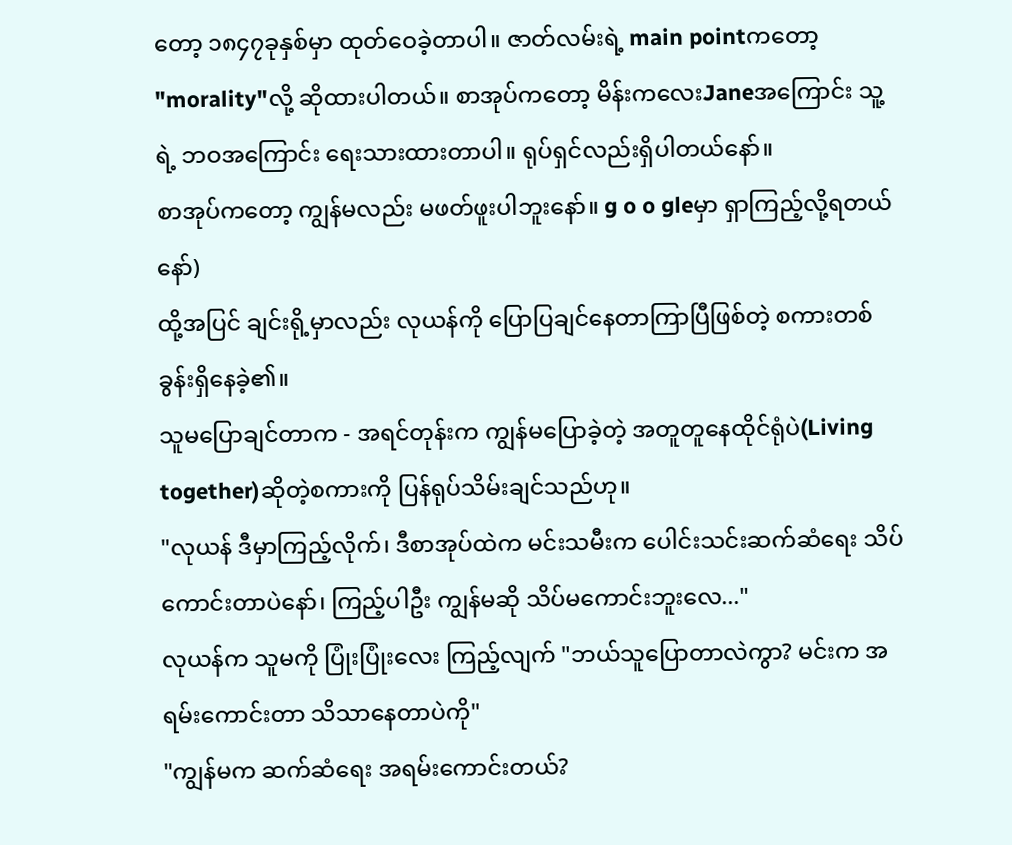တော့ ၁၈၄၇ခုနှစ်မှာ ထုတ်ဝေခဲ့တာပါ။ ဇာတ်လမ်းရဲ့ main pointကတော့ "morality"လို့ ဆိုထားပါတယ်။ စာအုပ်ကတော့ မိန်းကလေးJaneအကြောင်း သူ့ရဲ့ ဘဝအကြောင်း ရေးသားထားတာပါ။ ရုပ်ရှင်လည်းရှိပါတယ်နော်။
စာအုပ်ကတော့ ကျွန်မလည်း မဖတ်ဖူးပါဘူးနော်။ g o o gleမှာ ရှာကြည့်လို့ရတယ်နော်)
ထို့အပြင် ချင်းရို့မှာလည်း လုယန်ကို ပြောပြချင်နေတာကြာပြီဖြစ်တဲ့ စကားတစ်ခွန်းရှိနေခဲ့၏။
သူမပြောချင်တာက - အရင်တုန်းက ကျွန်မပြောခဲ့တဲ့ အတူတူနေထိုင်ရုံပဲ(Living together)ဆိုတဲ့စကားကို ပြန်ရုပ်သိမ်းချင်သည်ဟု။
"လုယန် ဒီမှာကြည့်လိုက်၊ ဒီစာအုပ်ထဲက မင်းသမီးက ပေါင်းသင်းဆက်ဆံရေး သိပ်ကောင်းတာပဲနော်၊ ကြည့်ပါဦး ကျွန်မဆို သိပ်မကောင်းဘူးလေ..."
လုယန်က သူမကို ပြုံးပြုံးလေး ကြည့်လျက် "ဘယ်သူပြောတာလဲကွာ? မင်းက အရမ်းကောင်းတာ သိသာနေတာပဲကို"
"ကျွန်မက ဆက်ဆံရေး အရမ်းကောင်းတယ်?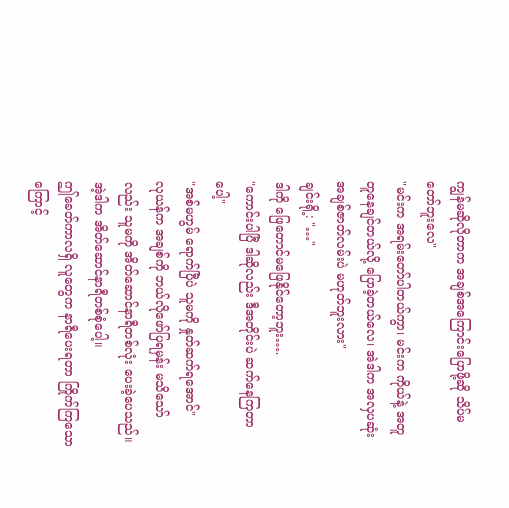ကျွန်မဆိုလိုတာက အချစ်အကြောင်းပြောဖို့ဆို သိပ်မတော်ဘူးလေ"
"မင်းက အရမ်းတော်ပါတယ်ကွာ၊ မင်းက ကိုယ်နဲ့ အတူတူနေချင်တယ်လို့ ပြောခဲ့တယ်လေ၊ အဲဒါက အလှပဆုံး အချစ်ဇာတ်လမ်းပဲ မဟုတ်ဘူးလား"
ချင်းရို့: "…"
ဒါကို ဖြေတောင်မဖြေနိုင်တော့ဘူး….
"ကောင်းပါပြီ ဒါဆိုလည်း ဒီအတိုင်းပဲ ဆက်နေကြတာပေါ့"
"အစ်မဟွမ် ရောက်ပြီပဲ သူမကို နှုတ်ဆက်ရအောင်"
လုယန်က အချစ်ကို ဘယ်လိုဖော်ပြရမှန်း မသိသော်လည်း သူမကို အိတ်ဆောင်နာရီတစ်လုံး ပေးခဲ့ပေသည်။ အဲ့ဒါက အိတ်ဆောင်နာရီတစ်စုံပေါ့။
ဤခေတ်ကာလရှိ လူတွေက နာရီပေးရတာ ကြိုက်ကြသောကြောင့်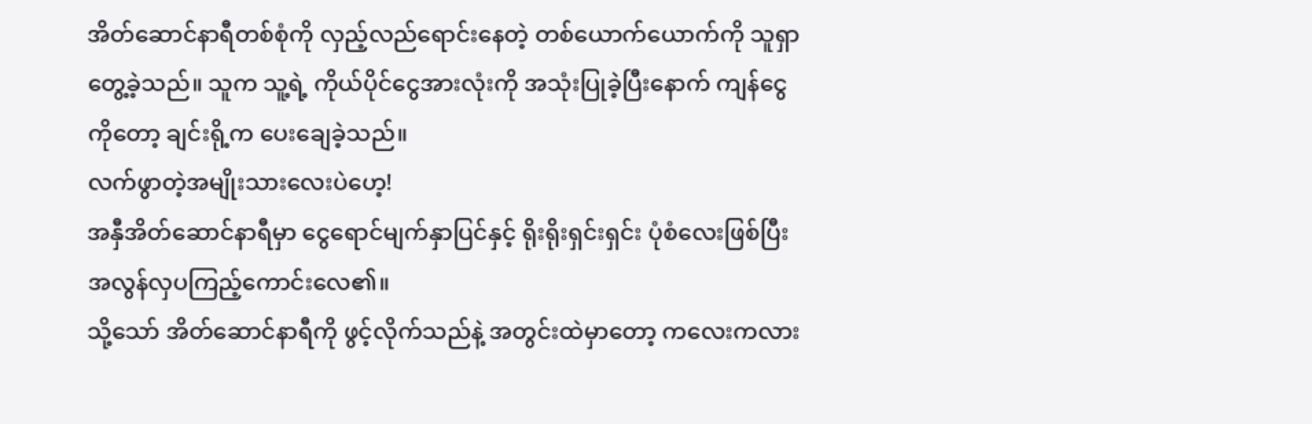အိတ်ဆောင်နာရီတစ်စုံကို လှည့်လည်ရောင်းနေတဲ့ တစ်ယောက်ယောက်ကို သူရှာတွေ့ခဲ့သည်။ သူက သူ့ရဲ့ ကိုယ်ပိုင်ငွေအားလုံးကို အသုံးပြုခဲ့ပြီးနောက် ကျန်ငွေကိုတော့ ချင်းရို့က ပေးချေခဲ့သည်။
လက်ဖွာတဲ့အမျိုးသားလေးပဲဟေ့!
အနှီအိတ်ဆောင်နာရီမှာ ငွေရောင်မျက်နှာပြင်နှင့် ရိုးရိုးရှင်းရှင်း ပုံစံလေးဖြစ်ပြီး အလွန်လှပကြည့်ကောင်းလေ၏။
သို့သော် အိတ်ဆောင်နာရီကို ဖွင့်လိုက်သည်နဲ့ အတွင်းထဲမှာတော့ ကလေးကလား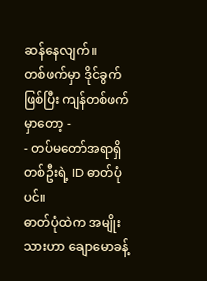ဆန်နေလျက်။
တစ်ဖက်မှာ ဒိုင်ခွက်ဖြစ်ပြီး ကျန်တစ်ဖက်မှာတော့ -
- တပ်မတော်အရာရှိတစ်ဦးရဲ့ ID ဓာတ်ပုံပင်။
ဓာတ်ပုံထဲက အမျိုးသားဟာ ချောမောခန့်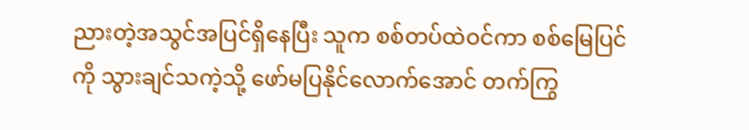ညားတဲ့အသွင်အပြင်ရှိနေပြီး သူက စစ်တပ်ထဲဝင်ကာ စစ်မြေပြင်ကို သွားချင်သကဲ့သို့ ဖော်မပြနိုင်လောက်အောင် တက်ကြွ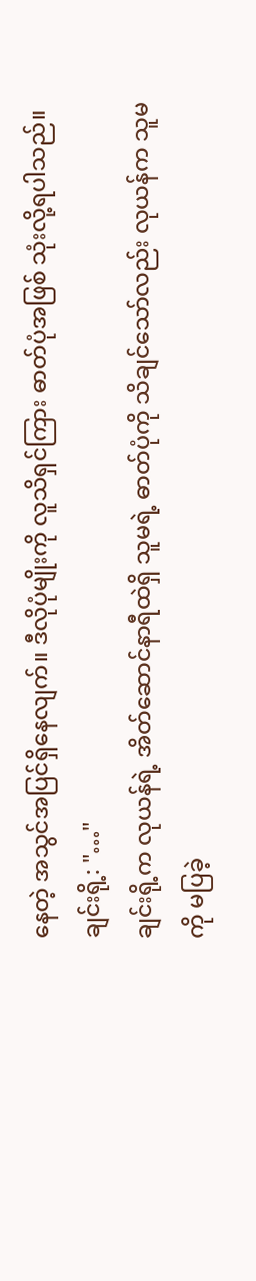နေတဲ့ အသွင်အပြင်ရှိနေလျက်။ ဒီလိုပုံမျိုးကို လူသိရှင်ကြား ဓာတ်ပုံအဖြစ် သုံးလို့ရပါသည်။
ချင်းရို့: "…"
ချင်းရို့က လုယန်ရဲ့ အိတ်ဆောင်နာရီထဲရှိ သူမရဲ့ ဓာတ်ပုံကို သိချင်သော်လည်း လုယန်က သူမကို မပြခဲ့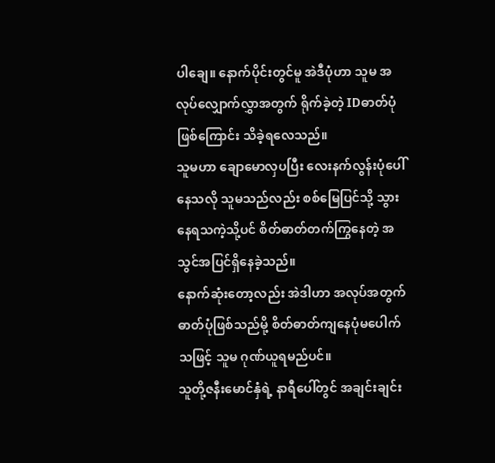ပါချေ။ နောက်ပိုင်းတွင်မူ အဲဒီပုံဟာ သူမ အလုပ်လျှောက်လွှာအတွက် ရိုက်ခဲ့တဲ့ IDဓာတ်ပုံဖြစ်ကြောင်း သိခဲ့ရလေသည်။
သူမဟာ ချောမောလှပပြီး လေးနက်လွန်းပုံပေါ်နေသလို သူမသည်လည်း စစ်မြေပြင်သို့ သွားနေရသကဲ့သို့ပင် စိတ်ဓာတ်တက်ကြွနေတဲ့ အသွင်အပြင်ရှိနေခဲ့သည်။
နောက်ဆုံးတော့လည်း အဲဒါဟာ အလုပ်အတွက် ဓာတ်ပုံဖြစ်သည်မို့ စိတ်ဓာတ်ကျနေပုံမပေါက်သဖြင့် သူမ ဂုဏ်ယူရမည်ပင်။
သူတို့ဇနီးမောင်နှံရဲ့ နာရီပေါ်တွင် အချင်းချင်း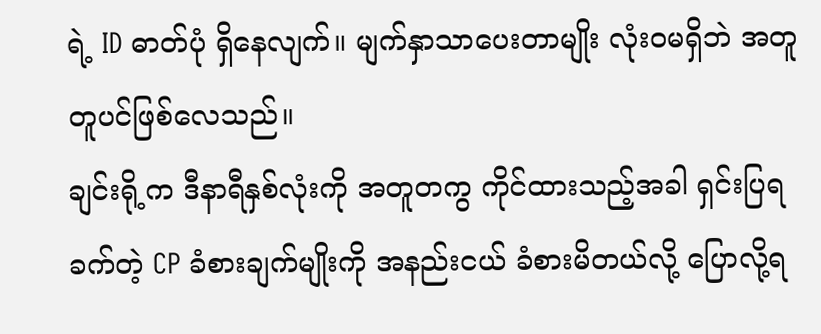ရဲ့ ID ဓာတ်ပုံ ရှိနေလျက်။ မျက်နှာသာပေးတာမျိုး လုံးဝမရှိဘဲ အတူတူပင်ဖြစ်လေသည်။
ချင်းရို့က ဒီနာရီနှစ်လုံးကို အတူတကွ ကိုင်ထားသည့်အခါ ရှင်းပြရခက်တဲ့ CP ခံစားချက်မျိုးကို အနည်းငယ် ခံစားမိတယ်လို့ ပြောလို့ရ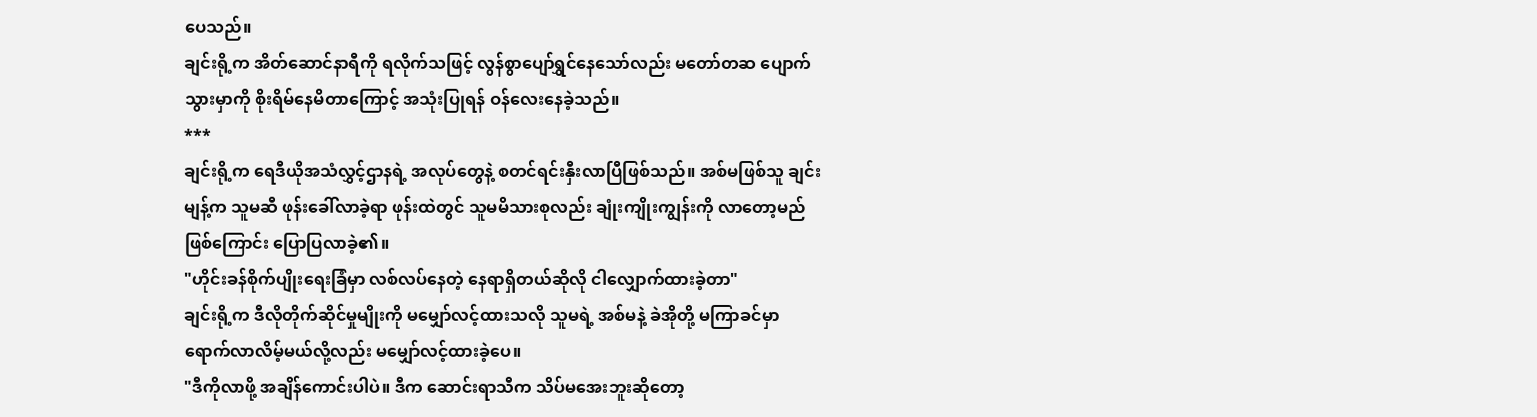ပေသည်။
ချင်းရို့က အိတ်ဆောင်နာရီကို ရလိုက်သဖြင့် လွန်စွာပျော်ရွှင်နေသော်လည်း မတော်တဆ ပျောက်သွားမှာကို စိုးရိမ်နေမိတာကြောင့် အသုံးပြုရန် ဝန်လေးနေခဲ့သည်။
***
ချင်းရို့က ရေဒီယိုအသံလွှင့်ဌာနရဲ့ အလုပ်တွေနဲ့ စတင်ရင်းနှီးလာပြီဖြစ်သည်။ အစ်မဖြစ်သူ ချင်းမျန့်က သူမဆီ ဖုန်းခေါ်လာခဲ့ရာ ဖုန်းထဲတွင် သူမမိသားစုလည်း ချုံးကျိုးကျွန်းကို လာတော့မည်ဖြစ်ကြောင်း ပြောပြလာခဲ့၏။
"ဟိုင်းခန်စိုက်ပျိုးရေးခြံမှာ လစ်လပ်နေတဲ့ နေရာရှိတယ်ဆိုလို ငါလျှောက်ထားခဲ့တာ"
ချင်းရို့က ဒီလိုတိုက်ဆိုင်မှုမျိုးကို မမျှော်လင့်ထားသလို သူမရဲ့ အစ်မနဲ့ ခဲအိုတို့ မကြာခင်မှာရောက်လာလိမ့်မယ်လို့လည်း မမျှော်လင့်ထားခဲ့ပေ။
"ဒီကိုလာဖို့ အချိန်ကောင်းပါပဲ။ ဒီက ဆောင်းရာသီက သိပ်မအေးဘူးဆိုတော့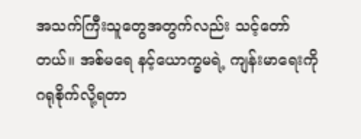အသက်ကြီးသူတွေအတွက်လည်း သင့်တော်တယ်။ အစ်မရေ နင့်ယောက္ခမရဲ့ ကျန်းမာရေးကို ဂရုစိုက်လို့ရတာ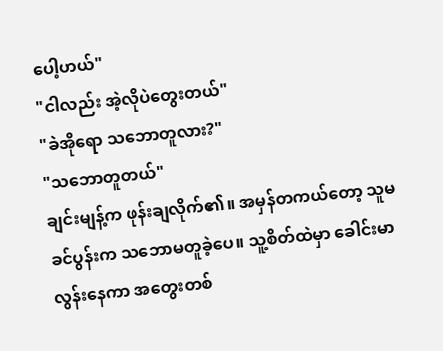ပေါ့ဟယ်"
"ငါလည်း အဲ့လိုပဲတွေးတယ်"
"ခဲအိုရော သဘောတူလား?"
"သဘောတူတယ်"
ချင်းမျန့်က ဖုန်းချလိုက်၏။ အမှန်တကယ်တော့ သူမခင်ပွန်းက သဘောမတူခဲ့ပေ။ သူ့စိတ်ထဲမှာ ခေါင်းမာလွန်းနေကာ အတွေးတစ်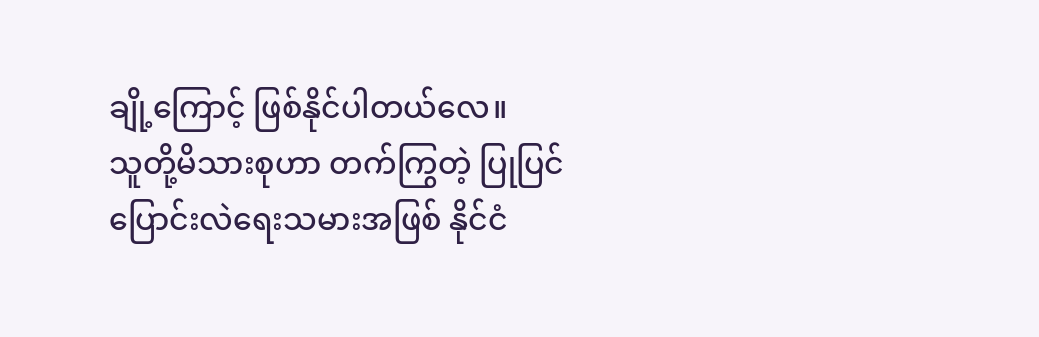ချို့ကြောင့် ဖြစ်နိုင်ပါတယ်လေ။
သူတို့မိသားစုဟာ တက်ကြွတဲ့ ပြုပြင်ပြောင်းလဲရေးသမားအဖြစ် နိုင်ငံ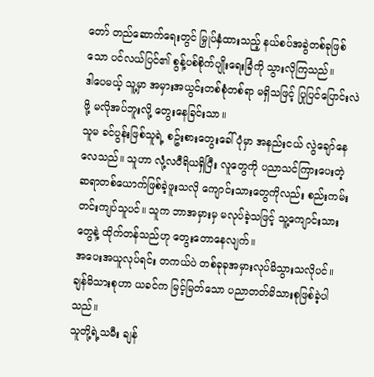တော် တည်ဆောက်ရေးတွင် မြှုပ်နှံထားသည့် နယ်စပ်အခွဲတစ်ခုဖြစ်သော ပင်လယ်ပြင်၏ စွန့်ပစ်စိုက်ပျိုးရေးခြံကို သွားလိုကြသည်။
ဒါပေမယ့် သူ့မှာ အမှားအယွင်းတစ်စုံတစ်ရာ မရှိသဖြင့် ပြုပြင်ပြောင်းလဲဖို့ မလိုအပ်ဘူးလို့ တွေးနေခြင်းသာ။
သူမ ခင်ပွန်းဖြစ်သူရဲ့ စဥ်းစားတွေးခေါ်ပုံမှာ အနည်းငယ် လွဲချော်နေလေသည်။ သူဟာ လုံ့လဝီရိယရှိပြီး လူတွေကို ပညာသင်ကြားပေးတဲ့ ဆရာတစ်ယောက်ဖြစ်ခဲ့ဖူးသလို ကျောင်းသားတွေကိုလည်း စည်းကမ်းတင်းကျပ်သူပင်။ သူက ဘာအမှားမှ မလုပ်ခဲ့သဖြင့် သူ့ကျောင်းသားတွေနဲ့ ထိုက်တန်သည်ဟု တွေးတောနေလျက်။
အပေးအယူလုပ်ရင်း တကယ်ပဲ တစ်ခုခုအမှားလုပ်မိသွားသလိုပင်။
ချန်မိသားစုဟာ ယခင်က မြင့်မြတ်သော ပညာတတ်မိသားစုဖြစ်ခဲ့ပါသည်။
သူတို့ရဲ့သမီး ချန်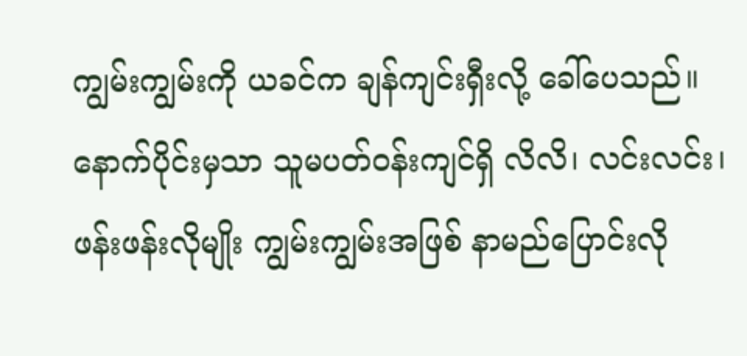ကျွမ်းကျွမ်းကို ယခင်က ချန်ကျင်းရှီးလို့ ခေါ်ပေသည်။ နောက်ပိုင်းမှသာ သူမပတ်ဝန်းကျင်ရှိ လိလိ၊ လင်းလင်း၊ ဖန်းဖန်းလိုမျိုး ကျွမ်းကျွမ်းအဖြစ် နာမည်ပြောင်းလို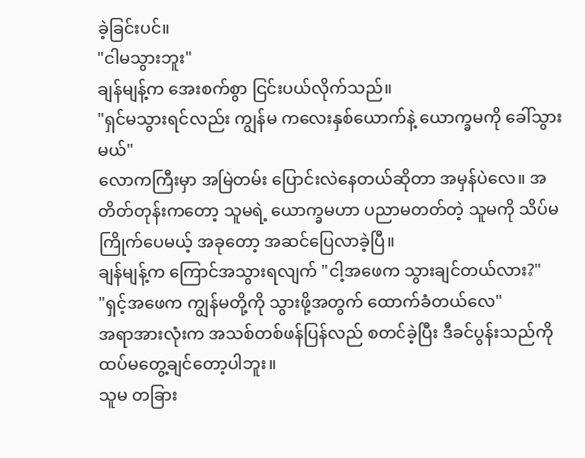ခဲ့ခြင်းပင်။
"ငါမသွားဘူး"
ချန်မျန့်က အေးစက်စွာ ငြင်းပယ်လိုက်သည်။
"ရှင်မသွားရင်လည်း ကျွန်မ ကလေးနှစ်ယောက်နဲ့ ယောက္ခမကို ခေါ်သွားမယ်"
လောကကြီးမှာ အမြဲတမ်း ပြောင်းလဲနေတယ်ဆိုတာ အမှန်ပဲလေ။ အတိတ်တုန်းကတော့ သူမရဲ့ ယောက္ခမဟာ ပညာမတတ်တဲ့ သူမကို သိပ်မကြိုက်ပေမယ့် အခုတော့ အဆင်ပြေလာခဲ့ပြီ။
ချန်မျန့်က ကြောင်အသွားရလျက် "ငါ့အဖေက သွားချင်တယ်လား?"
"ရှင့်အဖေက ကျွန်မတို့ကို သွားဖို့အတွက် ထောက်ခံတယ်လေ"
အရာအားလုံးက အသစ်တစ်ဖန်ပြန်လည် စတင်ခဲ့ပြီး ဒီခင်ပွန်းသည်ကို ထပ်မတွေ့ချင်တော့ပါဘူး။
သူမ တခြား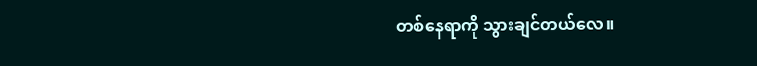တစ်နေရာကို သွားချင်တယ်လေ။